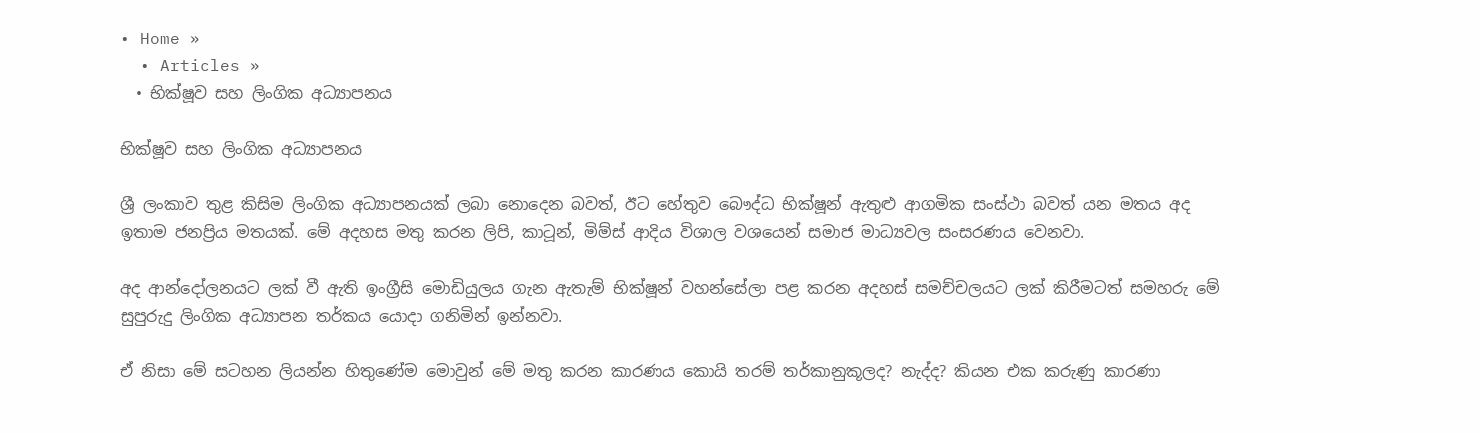• Home »
  • Articles »
  • භික්ෂූව සහ ලිංගික අධ්‍යාපනය

භික්ෂූව සහ ලිංගික අධ්‍යාපනය

ශ්‍රී ලංකාව තුළ කිසිම ලිංගික අධ්‍යාපනයක් ලබා නොදෙන බවත්, ඊට හේතුව බෞද්ධ භික්ෂූන් ඇතුළු ආගමික සංස්ථා බවත් යන මතය අද ඉතාම ජනප්‍රිය මතයක්. මේ අදහස මතු කරන ලිපි, කාටූන්, මිම්ස් ආදිය විශාල වශයෙන් සමාජ මාධ්‍යවල සංසරණය වෙනවා.

අද ආන්දෝලනයට ලක් වී ඇති ඉංග්‍රීසි මොඩියුලය ගැන ඇතැම් භික්ෂූන් වහන්සේලා පළ කරන අදහස් සමච්චලයට ලක් කිරීමටත් සමහරු මේ සුපුරුදු ලිංගික අධ්‍යාපන තර්කය යොදා ගනිමින් ඉන්නවා.

ඒ නිසා මේ සටහන ලියන්න හිතුණේම මොවුන් මේ මතු කරන කාරණය කොයි තරම් තර්කානුකූලද? නැද්ද? කියන එක කරුණු කාරණා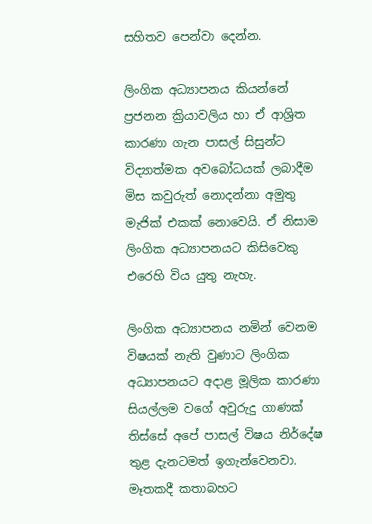සහිතව පෙන්වා දෙන්න.

ලිංගික අධ්‍යාපනය කියන්නේ ප්‍රජනන ක්‍රියාවලිය හා ඒ ආශ්‍රිත කාරණා ගැන පාසල් සිසුන්ට විද්‍යාත්මක අවබෝධයක් ලබාදීම මිස කවුරුත් නොදන්නා අමුතු මැජික් එකක් නොවෙයි. ඒ නිසාම ලිංගික අධ්‍යාපනයට කිසිවෙකු එරෙහි විය යුතු නැහැ.

ලිංගික අධ්‍යාපනය නමින් වෙනම විෂයක් නැති වුණාට ලිංගික අධ්‍යාපනයට අදාළ මූලික කාරණා සියල්ලම වගේ අවුරුදු ගාණක් තිස්සේ අපේ පාසල් විෂය නිර්දේෂ තුළ දැනටමත් ඉගැන්වෙනවා. මෑතකදී කතාබහට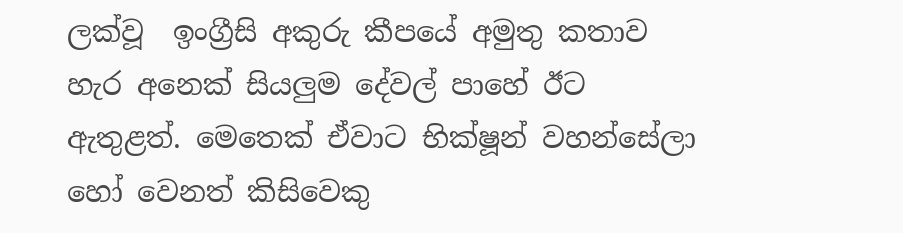ලක්වූ  ඉංග්‍රීසි අකුරු කීපයේ අමුතු කතාව හැර අනෙක් සියලුම දේවල් පාහේ ඊට ඇතුළත්. මෙතෙක් ඒවාට භික්ෂූන් වහන්සේලා හෝ වෙනත් කිසිවෙකු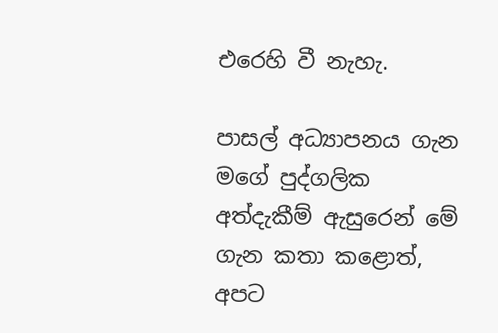එරෙහි වී නැහැ.

පාසල් අධ්‍යාපනය ගැන මගේ පුද්ගලික අත්දැකීම් ඇසුරෙන් මේ ගැන කතා කළොත්, අපට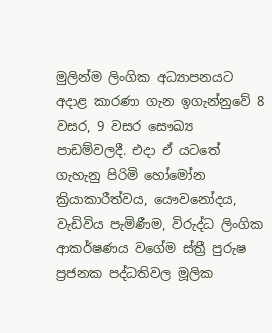මුලින්ම ලිංගික අධ්‍යාපනයට අදාළ කාරණා ගැන ඉගැන්නුවේ 8 වසර, 9 වසර සෞඛ්‍ය පාඩම්වලදී. එදා ඒ යටතේ ගැහැනු පිරිමි හෝමෝන ක්‍රියාකාරීත්වය, යෞවනෝදය, වැඩිවිය පැමිණීම, විරුද්ධ ලිංගික ආකර්ෂණය වගේම ස්ත්‍රී පුරුෂ ප්‍රජනක පද්ධතිවල මූලික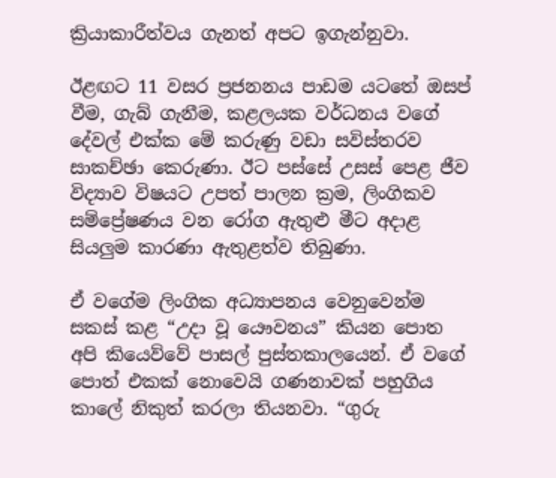ක්‍රියාකාරීත්වය ගැනත් අපට ඉගැන්නුවා.

ඊළඟට 11 වසර ප්‍රජනනය පාඩම යටතේ ඔසප් වීම, ගැබ් ගැනීම, කළලයක වර්ධනය වගේ දේවල් එක්ක මේ කරුණු වඩා සවිස්තරව සාකච්ඡා කෙරුණා. ඊට පස්සේ උසස් පෙළ ජීව විද්‍යාව විෂයට උපත් පාලන ක්‍රම, ලිංගිකව සම්ප්‍රේෂණය වන රෝග ඇතුළු මීට අදාළ සියලුම කාරණා ඇතුළත්ව තිබුණා.

ඒ වගේම ලිංගික අධ්‍යාපනය වෙනුවෙන්ම සකස් කළ “උදා වූ යෞවනය” කියන පොත අපි කියෙව්වේ පාසල් පුස්තකාලයෙන්. ඒ වගේ පොත් එකක් නොවෙයි ගණනාවක් පහුගිය කාලේ නිකුත් කරලා තියනවා. “ගුරු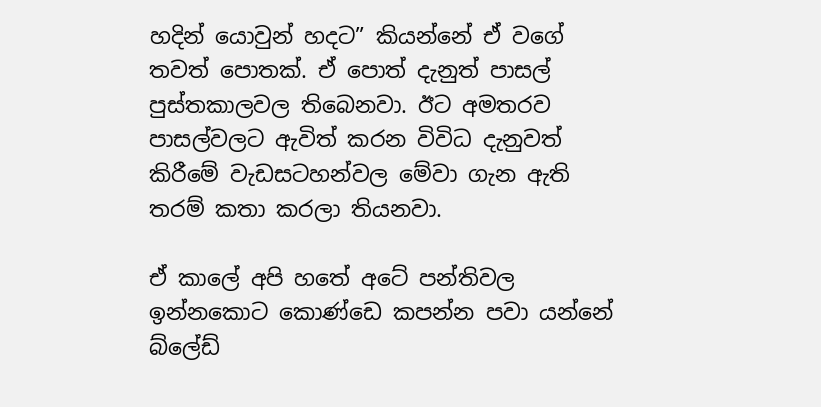හදින් යොවුන් හදට” කියන්නේ ඒ වගේ තවත් පොතක්. ඒ පොත් දැනුත් පාසල් පුස්තකාලවල තිබෙනවා. ඊට අමතරව පාසල්වලට ඇවිත් කරන විවිධ දැනුවත් කිරීමේ වැඩසටහන්වල මේවා ගැන ඇති තරම් කතා කරලා තියනවා.

ඒ කාලේ අපි හතේ අටේ පන්තිවල ඉන්නකොට කොණ්ඩෙ කපන්න පවා යන්නේ බ්ලේඩ්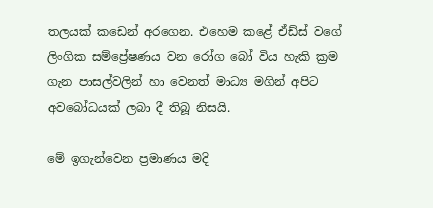තලයක් කඩෙන් අරගෙන. එහෙම කළේ ඒඩ්ස් වගේ ලිංගික සම්ප්‍රේෂණය වන රෝග බෝ විය හැකි ක්‍රම ගැන පාසල්වලින් හා වෙනත් මාධ්‍ය මගින් අපිට අවබෝධයක් ලබා දී තිබූ නිසයි.

මේ ඉගැන්වෙන ප්‍රමාණය මදි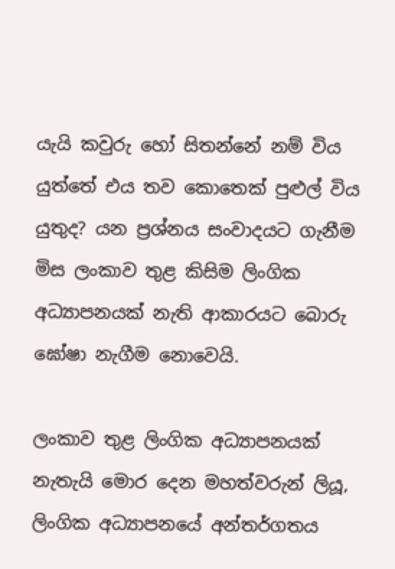යැයි කවුරු හෝ සිතන්නේ නම් විය යුත්තේ එය තව කොතෙක් පුළුල් විය යුතුද? යන ප්‍රශ්නය සංවාදයට ගැනීම මිස ලංකාව තුළ කිසිම ලිංගික අධ්‍යාපනයක් නැති ආකාරයට බොරු ඝෝෂා නැගීම නොවෙයි.

ලංකාව තුළ ලිංගික අධ්‍යාපනයක් නැතැයි මොර දෙන මහත්වරුන් ලියූ, ලිංගික අධ්‍යාපනයේ අන්තර්ගතය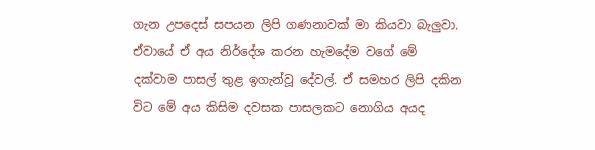ගැන උපදෙස් සපයන ලිපි ගණනාවක් මා කියවා බැලුවා. ඒවායේ ඒ අය නිර්දේශ කරන හැමදේම වගේ මේ දක්වාම පාසල් තුළ ඉගැන්වූ දේවල්. ඒ සමහර ලිපි දකින විට මේ අය කිසිම දවසක පාසලකට නොගිය අයද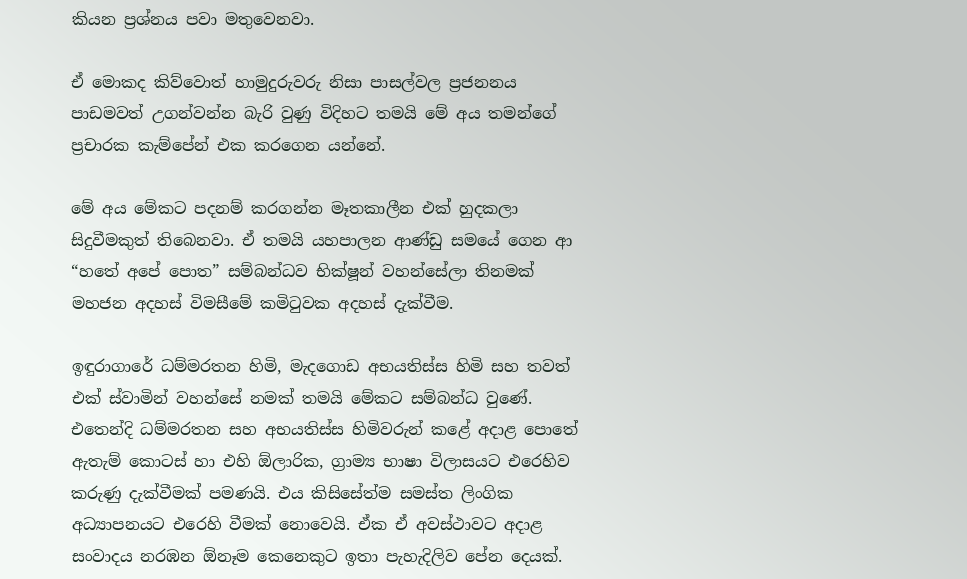කියන ප්‍රශ්නය පවා මතුවෙනවා.

ඒ මොකද කිව්වොත් හාමුදුරුවරු නිසා පාසල්වල ප්‍රජනනය පාඩමවත් උගන්වන්න බැරි වුණු විදිහට තමයි මේ අය තමන්ගේ ප්‍රචාරක කැම්පේන් එක කරගෙන යන්නේ.

මේ අය මේකට පදනම් කරගන්න මෑතකාලීන එක් හුදකලා සිදුවීමකුත් තිබෙනවා. ඒ තමයි යහපාලන ආණ්ඩු සමයේ ගෙන ආ “හතේ අපේ පොත” සම්බන්ධව භික්ෂූන් වහන්සේලා තිනමක් මහජන අදහස් විමසීමේ කමිටුවක අදහස් දැක්වීම.

ඉඳුරාගාරේ ධම්මරතන හිමි, මැදගොඩ අභයතිස්ස හිමි සහ තවත් එක් ස්වාමින් වහන්සේ නමක් තමයි මේකට සම්බන්ධ වුණේ. එතෙන්දි ධම්මරතන සහ අභයතිස්ස හිමිවරුන් කළේ අදාළ පොතේ ඇතැම් කොටස් හා එහි ඕලාරික, ග්‍රාම්‍ය භාෂා විලාසයට එරෙහිව කරුණු දැක්වීමක් පමණයි. එය කිසිසේත්ම සමස්ත ලිංගික අධ්‍යාපනයට එරෙහි වීමක් නොවෙයි. ඒක ඒ අවස්ථාවට අදාළ සංවාදය නරඹන ඕනෑම කෙනෙකුට ඉතා පැහැදිලිව පේන දෙයක්.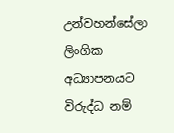උන්වහන්සේලා ලිංගික අධ්‍යාපනයට විරුද්ධ නම්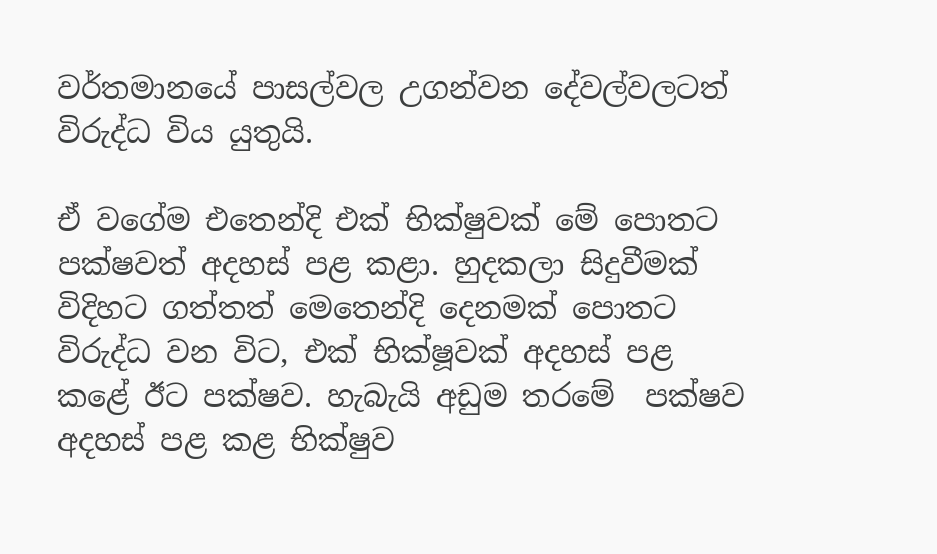වර්තමානයේ පාසල්වල උගන්වන දේවල්වලටත් විරුද්ධ විය යුතුයි.

ඒ වගේම එතෙන්දි එක් භික්ෂුවක් මේ පොතට පක්ෂවත් අදහස් පළ කළා. හුදකලා සිදුවීමක් විදිහට ගත්තත් මෙතෙන්දි දෙනමක් පොතට විරුද්ධ වන විට, එක් භික්ෂූවක් අදහස් පළ කළේ ඊට පක්ෂව. හැබැයි අඩුම තරමේ  පක්ෂව අදහස් පළ කළ භික්ෂුව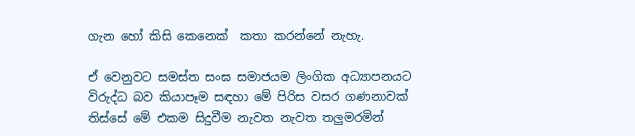ගැන හෝ කිසි කෙනෙක්  කතා කරන්නේ නැහැ.

ඒ වෙනුවට සමස්ත සංඝ සමාජයම ලිංගික අධ්‍යාපනයට විරුද්ධ බව කියාපෑම සඳහා මේ පිරිස වසර ගණනාවක් තිස්සේ මේ එකම සිදුවීම නැවත නැවත තලුමරමින්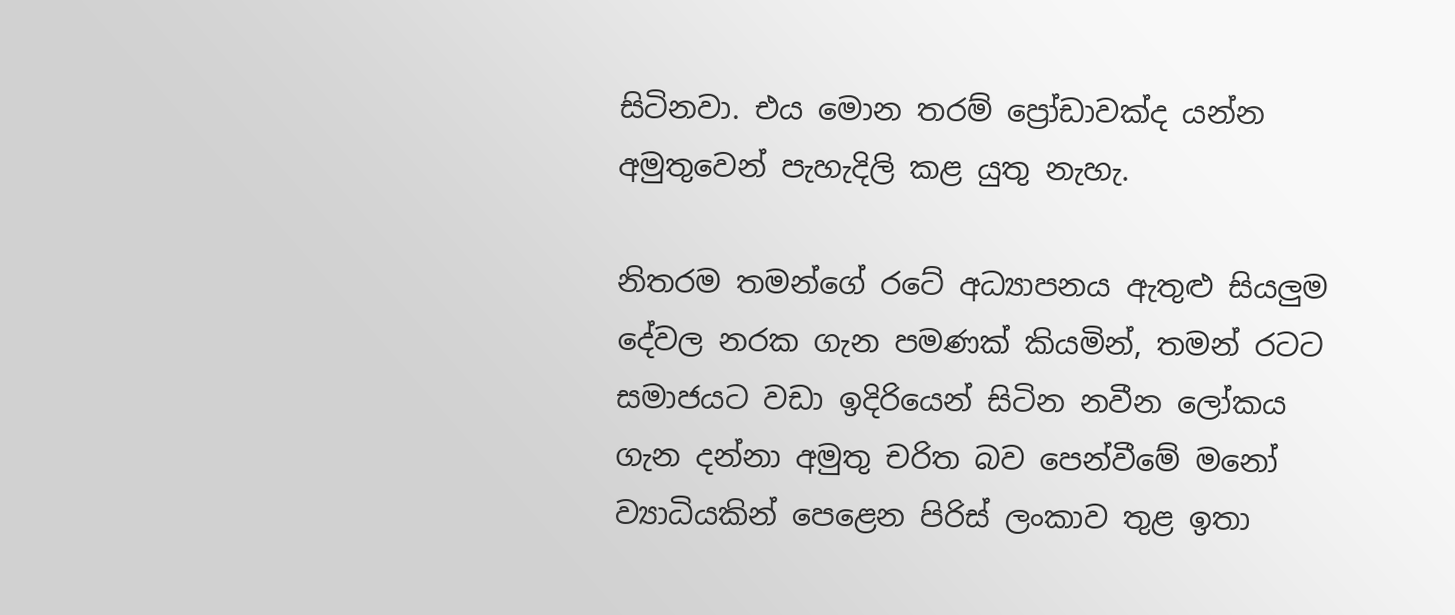සිටිනවා. එය මොන තරම් ප්‍රෝඩාවක්ද යන්න අමුතුවෙන් පැහැදිලි කළ යුතු නැහැ.

නිතරම තමන්ගේ රටේ අධ්‍යාපනය ඇතුළු සියලුම දේවල නරක ගැන පමණක් කියමින්, තමන් රටට සමාජයට වඩා ඉදිරියෙන් සිටින නවීන ලෝකය ගැන දන්නා අමුතු චරිත බව පෙන්වීමේ මනෝ ව්‍යාධියකින් පෙළෙන පිරිස් ලංකාව තුළ ඉතා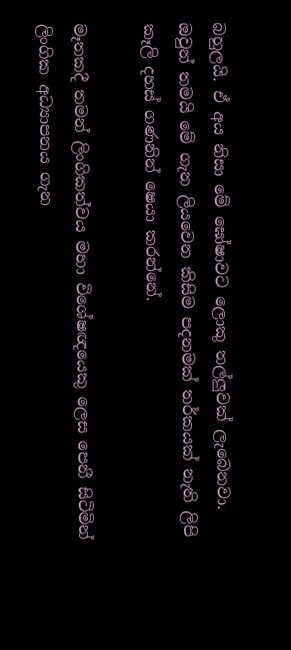බහුලයි. ඒ අය නිසා මේ ඝෝෂාවට ලොකු තල්ලුවක් ලැබෙනවා. ඔවුන් තමයි මේ ගැන ලියවෙන කිසිම පදනමක් තර්කයක් නැති ලිපි කෑලි දහස් ගණනින් ෂෙයා කරන්නේ.

මෑතකදී තමන් ලිංගිකත්වය මහා විශේෂඥයෙකු ලෙස පෙනී සිටිමින් ලිංගික අධ්‍යාපනය ගැන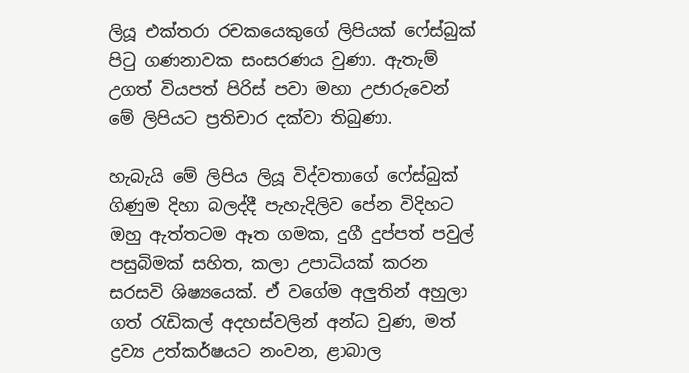ලියූ එක්තරා රචකයෙකුගේ ලිපියක් ෆේස්බුක් පිටු ගණනාවක සංසරණය වුණා. ඇතැම් උගත් වියපත් පිරිස් පවා මහා උජාරුවෙන් මේ ලිපියට ප්‍රතිචාර දක්වා තිබුණා.

හැබැයි මේ ලිපිය ලියූ විද්වතාගේ ෆේස්බුක් ගිණුම දිහා බලද්දී පැහැදිලිව පේන විදිහට ඔහු ඇත්තටම ඈත ගමක, දුගී දුප්පත් පවුල් පසුබිමක් සහිත, කලා උපාධියක් කරන සරසවි ශිෂ්‍යයෙක්. ඒ වගේම අලුතින් අහුලා ගත් රැඩිකල් අදහස්වලින් අන්ධ වුණ, මත් ද්‍රව්‍ය උත්කර්ෂයට නංවන, ළාබාල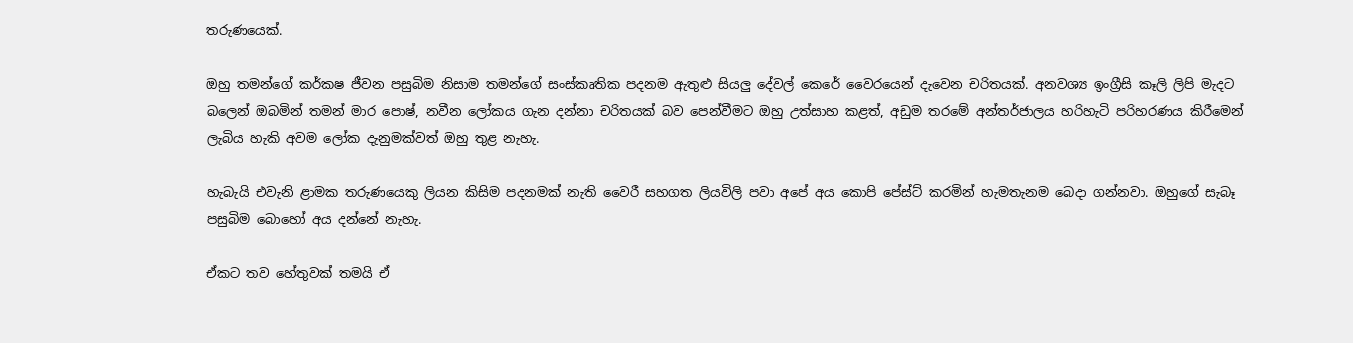තරුණයෙක්.

ඔහු තමන්ගේ කර්කෂ ජීවන පසුබිම නිසාම තමන්ගේ සංස්කෘතික පදනම ඇතුළු සියලු දේවල් කෙරේ වෛරයෙන් දැවෙන චරිතයක්. අනවශ්‍ය ඉංග්‍රීසි කෑලි ලිපි මැදට බලෙන් ඔබමින් තමන් මාර පොෂ්, නවීන ලෝකය ගැන දන්නා චරිතයක් බව පෙන්වීමට ඔහු උත්සාහ කළත්, අඩුම තරමේ අන්තර්ජාලය හරිහැටි පරිහරණය කිරීමෙන් ලැබිය හැකි අවම ලෝක දැනුමක්වත් ඔහු තුළ නැහැ.

හැබැයි එවැනි ළාමක තරුණයෙකු ලියන කිසිම පදනමක් නැති වෛරී සහගත ලියවිලි පවා අපේ අය කොපි පේස්ට් කරමින් හැමතැනම බෙදා ගන්නවා. ඔහුගේ සැබෑ පසුබිම බොහෝ අය දන්නේ නැහැ.

ඒකට තව හේතුවක් තමයි ඒ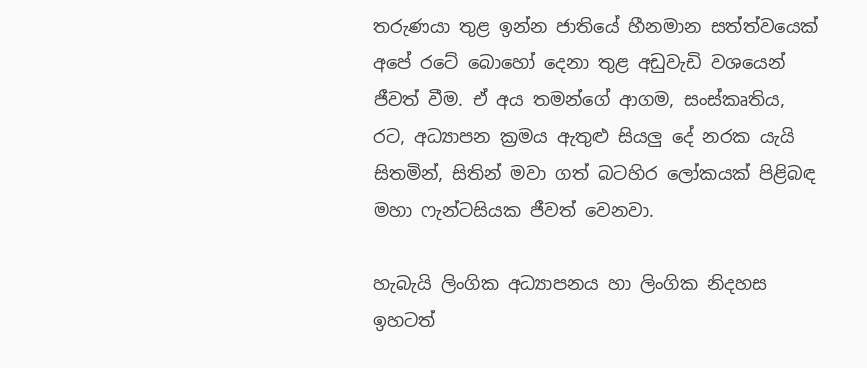තරුණයා තුළ ඉන්න ජාතියේ හීනමාන සත්ත්වයෙක් අපේ රටේ බොහෝ දෙනා තුළ අඩුවැඩි වශයෙන් ජීවත් වීම. ඒ අය තමන්ගේ ආගම, සංස්කෘතිය, රට, අධ්‍යාපන ක්‍රමය ඇතුළු සියලු දේ නරක යැයි සිතමින්, සිතින් මවා ගත් බටහිර ලෝකයක් පිළිබඳ මහා ෆැන්ටසියක ජීවත් වෙනවා.

හැබැයි ලිංගික අධ්‍යාපනය හා ලිංගික නිදහස ඉහටත්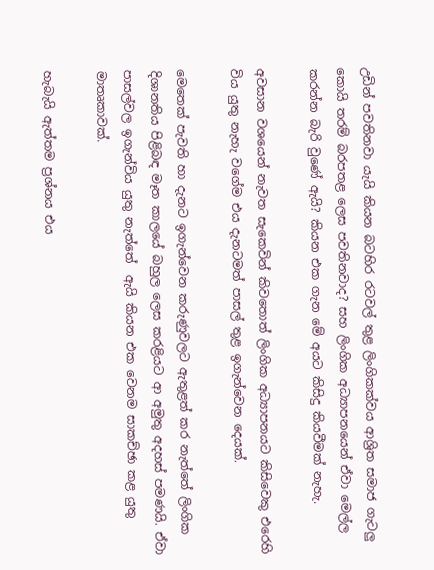උඩින් පවතිනවා යැයි කියන බටහිර රටවල් තුළ ලිංගිකක්වය ආශ්‍රිත සමාජ ගැටලු කොයි තරම් බරපතළ ලෙස පවතිනවාද? සහ ලිංගික අධ්‍යාපනයෙන් ඒවා මෙල්ල කරන්න බැරි වුණේ ඇයි? කියන එක ගැන මේ අයට කිසිදු කියවීමක් නැහැ.

අවසාන වශයෙන් නැවත සැකෙවින් කිවතොත් ලිංගික අධ්‍යාපනයට කිසිවෙකු එරෙහි විය යුතු නැහැ වගේම එය දැනටමත් පාසල් තුළ ඉගැන්වෙන දෙයක්.

මෙතෙක් පැවති හා දැනට ඉගැන්වෙන කරුණුවලට ඇතුළත් කර නැත්තේ ලිංගික දිශානතිය පිළිබඳ මෑත කාලයේ බහුල ලෙස කරළියට ආ අමුතු අදහස් පමණයි. ඒවා පාසල්වල ඉගැන්විය යුතු නැත්තේ  ඇයි කියන එක වෙනම සාකච්ඡා කළ යුතු මාතෘකාවක්.

හැබැයි ඇත්තම ප්‍රශ්නය එය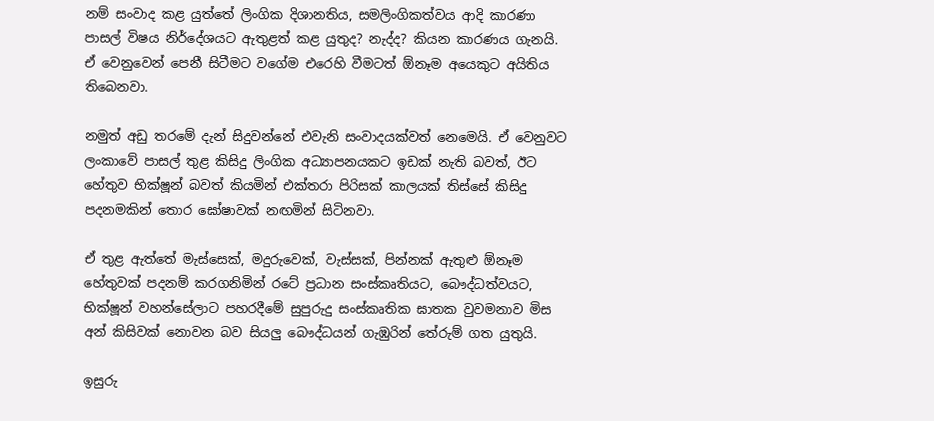නම් සංවාද කළ යුත්තේ ලිංගික දිශානතිය, සමලිංගිකත්වය ආදි කාරණා පාසල් විෂය නිර්දේශයට ඇතුළත් කළ යුතුද? නැද්ද? කියන කාරණය ගැනයි. ඒ වෙනුවෙන් පෙනී සිටීමට වගේම එරෙහි වීමටත් ඕනෑම අයෙකුට අයිතිය තිබෙනවා.

නමුත් අඩු තරමේ දැන් සිදුවන්නේ එවැනි සංවාදයක්වත් නෙමෙයි. ඒ වෙනුවට ලංකාවේ පාසල් තුළ කිසිදු ලිංගික අධ්‍යාපනයකට ඉඩක් නැති බවත්, ඊට හේතුව භික්ෂූන් බවත් කියමින් එක්තරා පිරිසක් කාලයක් තිස්සේ කිසිදු පදනමකින් තොර ඝෝෂාවක් නඟමින් සිටිනවා.

ඒ තුළ ඇත්තේ මැස්සෙක්, මදුරුවෙක්, වැස්සක්, පින්නක් ඇතුළු ඕනෑම හේතුවක් පදනම් කරගනිමින් රටේ ප්‍රධාන සංස්කෘතියට, බෞද්ධත්වයට, භික්ෂූන් වහන්සේලාට පහරදීමේ සුපුරුදු සංස්කෘතික ඝාතක වුවමනාව මිස අන් කිසිවක් නොවන බව සියලු බෞද්ධයන් ගැඹුරින් තේරුම් ගත යුතුයි.

ඉසුරු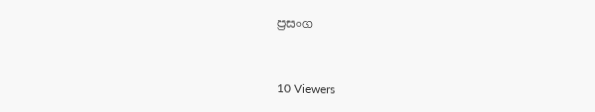ප්‍රසංග



10 Viewers